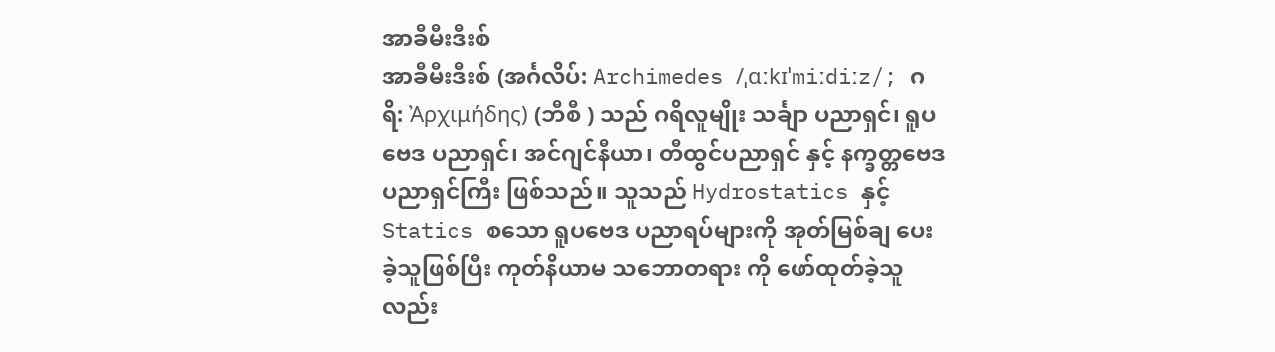အာခီမီးဒီးစ်
အာခီမီးဒီးစ် (အင်္ဂလိပ်: Archimedes /ˌɑːkɪˈmiːdiːz/; ဂရိ: Ἀρχιμήδης) (ဘီစီ ) သည် ဂရိလူမျိုး သင်္ချာ ပညာရှင်၊ ရူပဗေဒ ပညာရှင်၊ အင်ဂျင်နီယာ၊ တီထွင်ပညာရှင် နှင့် နက္ခတ္တဗေဒ ပညာရှင်ကြီး ဖြစ်သည်။ သူသည် Hydrostatics နှင့် Statics စသော ရူပဗေဒ ပညာရပ်များကို အုတ်မြစ်ချ ပေးခဲ့သူဖြစ်ပြီး ကုတ်နိယာမ သဘောတရား ကို ဖော်ထုတ်ခဲ့သူလည်း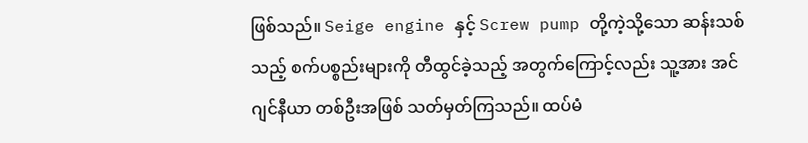ဖြစ်သည်။ Seige engine နှင့် Screw pump တို့ကဲ့သို့သော ဆန်းသစ်သည့် စက်ပစ္စည်းများကို တီထွင်ခဲ့သည့် အတွက်ကြောင့်လည်း သူ့အား အင်ဂျင်နီယာ တစ်ဦးအဖြစ် သတ်မှတ်ကြသည်။ ထပ်မံ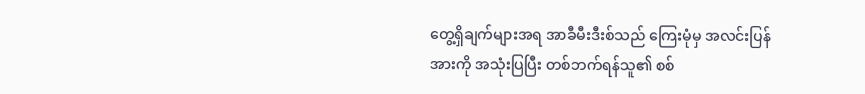တွေ့ရှိချက်များအရ အာခီမီးဒီးစ်သည် ကြေးမုံမှ အလင်းပြန်အားကို အသုံးပြပြီး တစ်ဘက်ရန်သူ၏ စစ်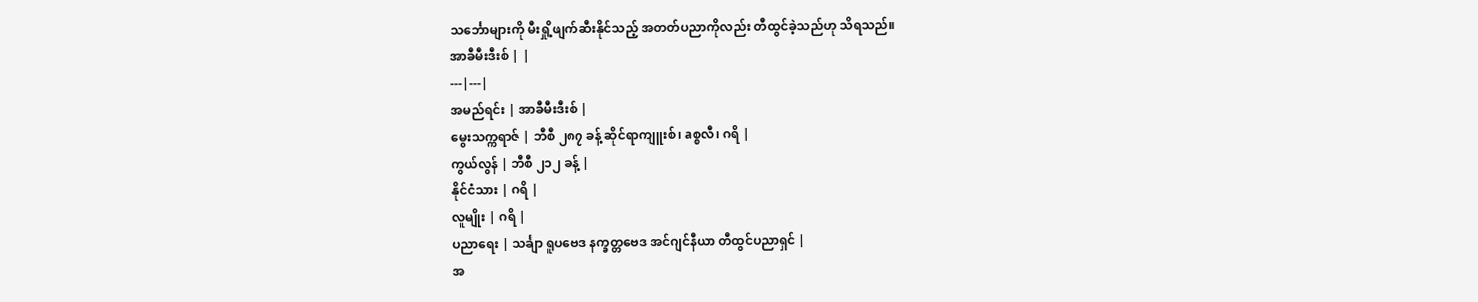သင်္ဘောများကို မီးရှို့ဖျက်ဆီးနိုင်သည့် အတတ်ပညာကိုလည်း တီထွင်ခဲ့သည်ဟု သိရသည်။
အာခီမီးဒီးစ် | |
---|---|
အမည်ရင်း | အာခီမီးဒီးစ် |
မွေးသက္ကရာဇ် | ဘီစီ ၂၈၇ ခန့် ဆိုင်ရာကျူးစ်၊ aစ္စလီ၊ ဂရိ |
ကွယ်လွန် | ဘီစီ ၂၁၂ ခန့် |
နိုင်ငံသား | ဂရိ |
လူမျိုး | ဂရိ |
ပညာရေး | သင်္ချာ ရူပဗေဒ နက္ခတ္တဗေဒ အင်ဂျင်နီယာ တီထွင်ပညာရှင် |
အ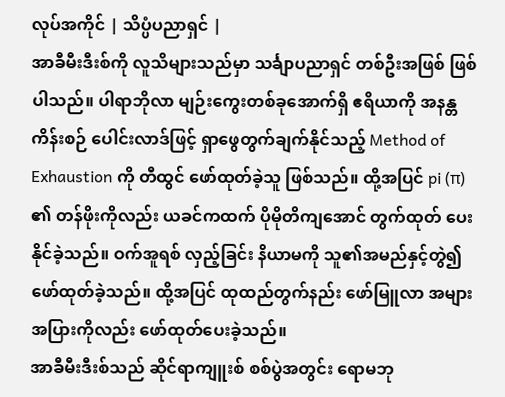လုပ်အကိုင် | သိပ္ပံပညာရှင် |
အာခီမီးဒီးစ်ကို လူသိများသည်မှာ သင်္ချာပညာရှင် တစ်ဦးအဖြစ် ဖြစ်ပါသည်။ ပါရာဘိုလာ မျဉ်းကွေးတစ်ခုအောက်ရှိ ဧရိယာကို အနန္တကိန်းစဉ် ပေါင်းလာဒ်ဖြင့် ရှာဖွေတွက်ချက်နိုင်သည့် Method of Exhaustion ကို တီထွင် ဖော်ထုတ်ခဲ့သူ ဖြစ်သည်။ ထို့အပြင် pi (π) ၏ တန်ဖိုးကိုလည်း ယခင်ကထက် ပိုမိုတိကျအောင် တွက်ထုတ် ပေးနိုင်ခဲ့သည်။ ဝက်အူရစ် လှည့်ခြင်း နိယာမကို သူ၏အမည်နှင့်တွဲ၍ ဖော်ထုတ်ခဲ့သည်။ ထို့အပြင် ထုထည်တွက်နည်း ဖော်မြူလာ အများအပြားကိုလည်း ဖော်ထုတ်ပေးခဲ့သည်။
အာခီမီးဒီးစ်သည် ဆိုင်ရာကျူးစ် စစ်ပွဲအတွင်း ရောမဘု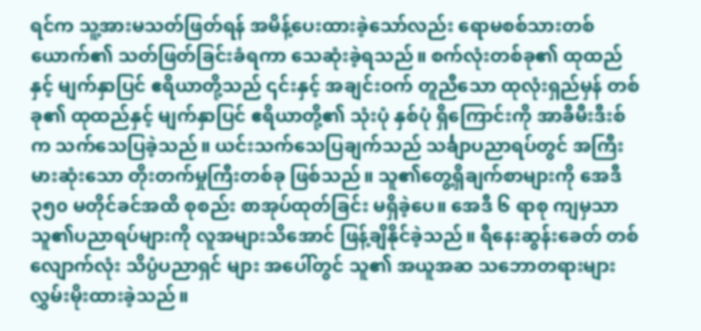ရင်က သူ့အားမသတ်ဖြတ်ရန် အမိန့်ပေးထားခဲ့သော်လည်း ရောမစစ်သားတစ်ယောက်၏ သတ်ဖြတ်ခြင်းခံရကာ သေဆုံးခဲ့ရသည်။ စက်လုံးတစ်ခု၏ ထုထည်နှင့် မျက်နှာပြင် ဧရိယာတို့သည် ၎င်းနှင့် အချင်းဝက် တူညီသော ထုလုံးရှည်မှန် တစ်ခု၏ ထုထည်နှင့် မျက်နှာပြင် ဧရိယာတို့၏ သုံးပုံ နှစ်ပုံ ရှိကြောင်းကို အာခီမီးဒီးစ်က သက်သေပြခဲ့သည်။ ယင်းသက်သေပြချက်သည် သင်္ချာပညာရပ်တွင် အကြီးမားဆုံးသော တိုးတက်မှုကြီးတစ်ခု ဖြစ်သည်။ သူ၏တွေ့ရှိချက်စာများကို အေဒီ ၃၅၀ မတိုင်ခင်အထိ စုစည်း စာအုပ်ထုတ်ခြင်း မရှိခဲ့ပေ။ အေဒီ ၆ ရာစု ကျမှသာ သူ၏ပညာရပ်များကို လူအများသိအောင် ဖြန့်ချိနိုင်ခဲ့သည်။ ရီနေးဆွန်းခေတ် တစ်လျောက်လုံး သိပ္ပံပညာရှင် များ အပေါ်တွင် သူ၏ အယူအဆ သဘောတရားများ လွှမ်းမိုးထားခဲ့သည်။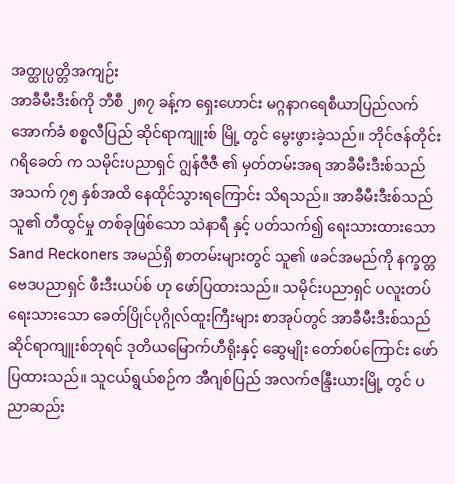အတ္ထုပ္ပတ္တိအကျဉ်း
အာခီမီးဒီးစ်ကို ဘီစီ ၂၈၇ ခန့်က ရှေးဟောင်း မဂ္ဂနာဂရေစီယာပြည်လက်အောက်ခံ စစ္စလီပြည် ဆိုင်ရာကျူးစ် မြို့ တွင် မွေးဖွားခဲ့သည်။ ဘိုင်ဇန်တိုင်းဂရိခေတ် က သမိုင်းပညာရှင် ဂျွန်ဇီဇီ ၏ မှတ်တမ်းအရ အာခီမီးဒီးစ်သည် အသက် ၇၅ နှစ်အထိ နေထိုင်သွားရကြောင်း သိရသည်။ အာခီမီးဒီးစ်သည် သူ၏ တီထွင်မှု တစ်ခုဖြစ်သော သဲနာရီ နှင့် ပတ်သက်၍ ရေးသားထားသော Sand Reckoners အမည်ရှိ စာတမ်းများတွင် သူ၏ ဖခင်အမည်ကို နက္ခတ္တဗေဒပညာရှင် ဖီးဒီးယပ်စ် ဟု ဖော်ပြထားသည်။ သမိုင်းပညာရှင် ပလူးတပ် ရေးသားသော ခေတ်ပြိုင်ပုဂ္ဂိုလ်ထူးကြီးများ စာအုပ်တွင် အာခီမီးဒီးစ်သည် ဆိုင်ရာကျူးစ်ဘုရင် ဒုတိယမြောက်ဟီရိုးနှင့် ဆွေမျိုး တော်စပ်ကြောင်း ဖော်ပြထားသည်။ သူငယ်ရွယ်စဉ်က အီဂျစ်ပြည် အလက်ဇန္ဒြီးယားမြို့ တွင် ပညာဆည်း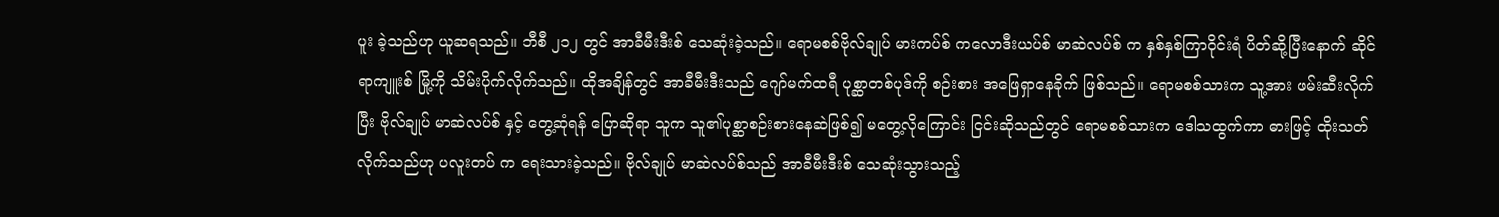ပူး ခဲ့သည်ဟု ယူဆရသည်။ ဘီစီ ၂၁၂ တွင် အာခီမီးဒီးစ် သေဆုံးခဲ့သည်။ ရောမစစ်ဗိုလ်ချုပ် မားကပ်စ် ကလောဒီးယပ်စ် မာဆဲလပ်စ် က နှစ်နှစ်ကြာဝိုင်းရံ ပိတ်ဆို့ပြီးနောက် ဆိုင်ရာကျူးစ် မြို့ကို သိမ်းပိုက်လိုက်သည်။ ထိုအချိန်တွင် အာခီမီးဒီးသည် ဂျော်မက်ထရီ ပုစ္ဆာတစ်ပုဒ်ကို စဉ်းစား အဖြေရှာနေခိုက် ဖြစ်သည်။ ရောမစစ်သားက သူ့အား ဖမ်းဆီးလိုက်ပြီး ဗိုလ်ချုပ် မာဆဲလပ်စ် နှင့် တွေ့ဆုံရန် ပြောဆိုရာ သူက သူ၏ပုစ္ဆာစဉ်းစားနေဆဲဖြစ်၍ မတွေ့လိုကြောင်း ငြင်းဆိုသည်တွင် ရောမစစ်သားက ဒေါသထွက်ကာ ဓားဖြင့် ထိုးသတ်လိုက်သည်ဟု ပလူးတပ် က ရေးသားခဲ့သည်။ ဗိုလ်ချုပ် မာဆဲလပ်စ်သည် အာခီမီးဒီးစ် သေဆုံးသွားသည့်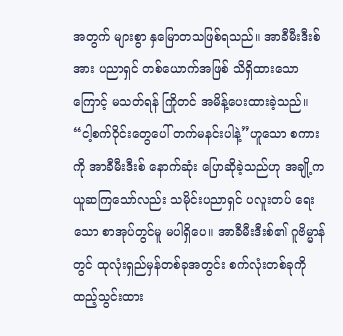အတွက် များစွာ နှမြောတသဖြစ်ရသည်။ အာခီမီးဒီးစ်အား ပညာရှင် တစ်ယောက်အဖြစ် သိရှိထားသောကြောင့် မသတ်ရန် ကြိုတင် အမိန့်ပေးထားခဲ့သည်။ “ငါ့စက်ဝိုင်းတွေပေါ် တက်မနင်းပါနဲ့”ဟူသော စကားကို အာခီမီးဒီးစ် နောက်ဆုံး ပြောဆိုခဲ့သည်ဟု အချို့က ယူဆကြသော်လည်း သမိုင်းပညာရှင် ပလူးတပ် ရေးသော စာအုပ်တွင်မူ မပါရှိပေ။ အာခီမီးဒီးစ်၏ ဂူဗိမ္မာန်တွင် ထုလုံးရှည်မှန်တစ်ခုအတွင်း စက်လုံးတစ်ခုကို ထည့်သွင်းထား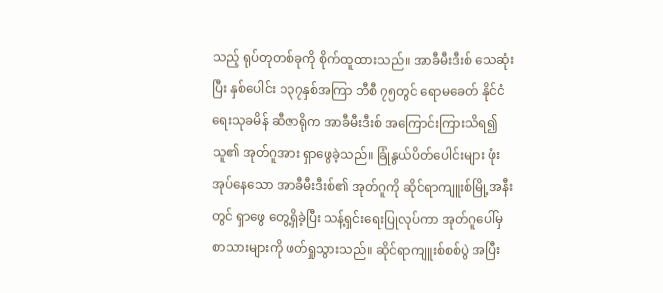သည့် ရုပ်တုတစ်ခုကို စိုက်ထူထားသည်။ အာခီမီးဒီးစ် သေဆုံးပြီး နှစ်ပေါင်း ၁၃၇နှစ်အကြာ ဘီစီ ၇၅တွင် ရောမခေတ် နိုင်ငံရေးသုခမိန် ဆီဇာရိုက အာခီမီးဒီးစ် အကြောင်းကြားသိရ၍ သူ၏ အုတ်ဂူအား ရှာဖွေခဲ့သည်။ ခြုံနွယ်ပိတ်ပေါင်းများ ဖုံးအုပ်နေသော အာခီမီးဒီးစ်၏ အုတ်ဂူကို ဆိုင်ရာကျူးစ်မြို့အနီးတွင် ရှာဖွေ တွေ့ရှိခဲ့ပြီး သန့်ရှင်းရေးပြုလုပ်ကာ အုတ်ဂူပေါ်မှ စာသားများကို ဖတ်ရှုသွားသည်။ ဆိုင်ရာကျူးစ်စစ်ပွဲ အပြီး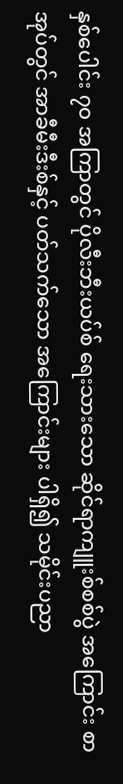နှစ်ပေါင်း ၇၀ အကြာတွင် ပိုလီးဘီးယပ်စ် ရေးသားသော ဆိုင်ရာကျူးစ်စစ်ပွဲ အကြောင်း စာအုပ်တွင် အာခီမီးဒီးစ်နှင့် ပတ်သက်သော အကြောင်းများ ပါရှိ၍ သမိုင်းပညာ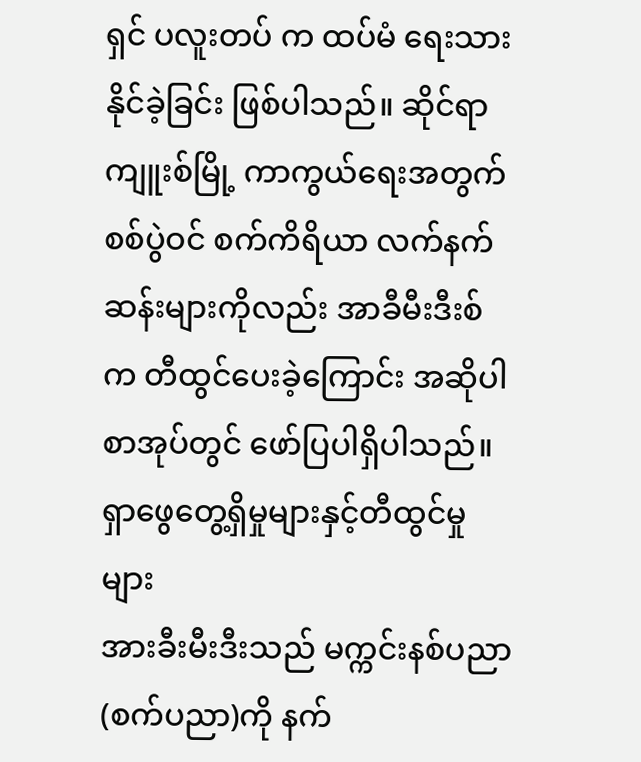ရှင် ပလူးတပ် က ထပ်မံ ရေးသားနိုင်ခဲ့ခြင်း ဖြစ်ပါသည်။ ဆိုင်ရာကျူးစ်မြို့ ကာကွယ်ရေးအတွက် စစ်ပွဲဝင် စက်ကိရိယာ လက်နက်ဆန်းများကိုလည်း အာခီမီးဒီးစ်က တီထွင်ပေးခဲ့ကြောင်း အဆိုပါ စာအုပ်တွင် ဖော်ပြပါရှိပါသည်။
ရှာဖွေတွေ့ရှိမှုများနှင့်တီထွင်မှုများ
အားခီးမီးဒီးသည် မက္ကင်းနစ်ပညာ(စက်ပညာ)ကို နက်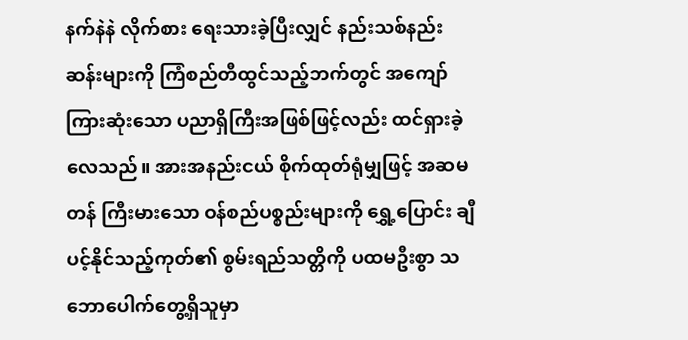နက်နဲနဲ လိုက်စား ရေးသားခဲ့ပြီးလျှင် နည်းသစ်နည်း ဆန်းများကို ကြံစည်တီထွင်သည့်ဘက်တွင် အကျော်ကြားဆုံးသော ပညာရှိကြီးအဖြစ်ဖြင့်လည်း ထင်ရှားခဲ့လေသည်။ အားအနည်းငယ် စိုက်ထုတ်ရုံမျှဖြင့် အဆမတန် ကြီးမားသော ဝန်စည်ပစ္စည်းများကို ရွှေ့ပြောင်း ချီပင့်နိုင်သည့်ကုတ်၏ စွမ်းရည်သတ္တိကို ပထမဦးစွာ သဘောပေါက်တွေ့ရှိသူမှာ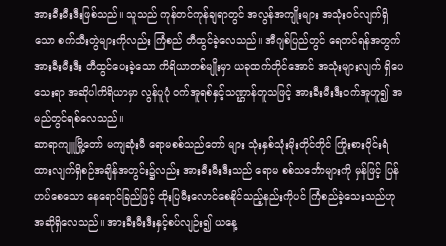အားခီးမီးဒီးဖြစ်သည်။ သူသည် ကုန်တင်ကုန်ချရာတွင် အလွန်အကျိုးများ အသုံးဝင်လျက်ရှိသော စက်သီးတွဲများကိုလည်း ကြံစည် တီထွင်ခဲ့လေသည်။ အီဂျစ်ပြည်တွင် ရေတင်ရန်အတွက် အားခီးမီးဒီး တီထွင်ပေးခဲ့သော ကိရိယာတစ်မျိုးမှာ ယခုထက်တိုင်အောင် အသုံးများလျက် ရှိပေသေးရာ အဆိုပါကိရိယာမှာ လွန်ပူပုံ ဝက်အူရစ်နှင့်သဏ္ဌာန်တူသဖြင့် အားခီးမီးဒီးဝက်အူဟူ၍ အမည်တွင်ရစ်လေသည်။
ဆာရာကျူမြို့တော် မကျဆုံးမီ ရောမစစ်သည်တော် များ သုံးနှစ်သုံးမိုးတိုင်တိုင် ကြိုးစားဝိုင်းရံထားလျက်ရှိစဉ်အချိန်အတွင်း၌လည်း အားခီးမီးဒီးသည် ရောမ စစ်သင်္ဘောများကို မှန်ဖြင့် ပြန်ဟပ်စေသော နေရောင်ခြည်ဖြင့် ထိုးပြမီးလောင်စေနိုင်သည့်နည်းကိုပင် ကြံစည်ခဲ့သေးသည်ဟု အဆိုရှိလေသည်။ အားခီးမီးဒီးနှင့်စပ်လျဉ်း၍ ယနေ့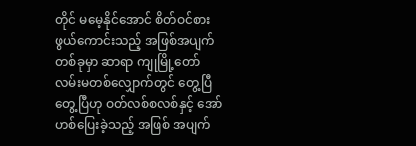တိုင် မမေ့နိုင်အောင် စိတ်ဝင်စားဖွယ်ကောင်းသည့် အဖြစ်အပျက်တစ်ခုမှာ ဆာရာ ကျုမြို့တော်လမ်းမတစ်လျှောက်တွင် တွေ့ပြီ တွေ့ပြီဟု ဝတ်လစ်စလစ်နှင့် အော်ဟစ်ပြေးခဲ့သည့် အဖြစ် အပျက်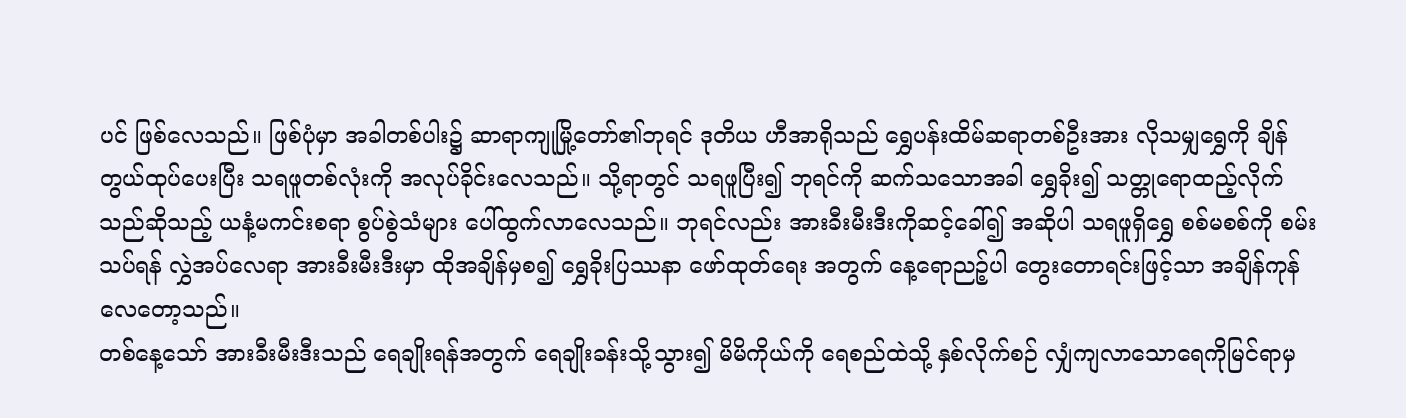ပင် ဖြစ်လေသည်။ ဖြစ်ပုံမှာ အခါတစ်ပါး၌ ဆာရာကျုမြို့တော်၏ဘုရင် ဒုတိယ ဟီအာရိုသည် ရွှေပန်းထိမ်ဆရာတစ်ဦးအား လိုသမျှရွှေကို ချိန်တွယ်ထုပ်ပေးပြီး သရဖူတစ်လုံးကို အလုပ်ခိုင်းလေသည်။ သို့ရာတွင် သရဖူပြီး၍ ဘုရင်ကို ဆက်သသောအခါ ရွှေခိုး၍ သတ္တုရောထည့်လိုက်သည်ဆိုသည့် ယနံ့မကင်းစရာ စွပ်စွဲသံများ ပေါ်ထွက်လာလေသည်။ ဘုရင်လည်း အားခီးမီးဒီးကိုဆင့်ခေါ်၍ အဆိုပါ သရဖူရှိရွှေ စစ်မစစ်ကို စမ်းသပ်ရန် လွှဲအပ်လေရာ အားခီးမီးဒီးမှာ ထိုအချိန်မှစ၍ ရွှေခိုးပြဿနာ ဖော်ထုတ်ရေး အတွက် နေ့ရောညဉ့်ပါ တွေးတောရင်းဖြင့်သာ အချိန်ကုန် လေတော့သည်။
တစ်နေ့သော် အားခီးမီးဒီးသည် ရေချိုးရန်အတွက် ရေချိုးခန်းသို့သွား၍ မိမိကိုယ်ကို ရေစည်ထဲသို့ နှစ်လိုက်စဉ် လျှံကျလာသောရေကိုမြင်ရာမှ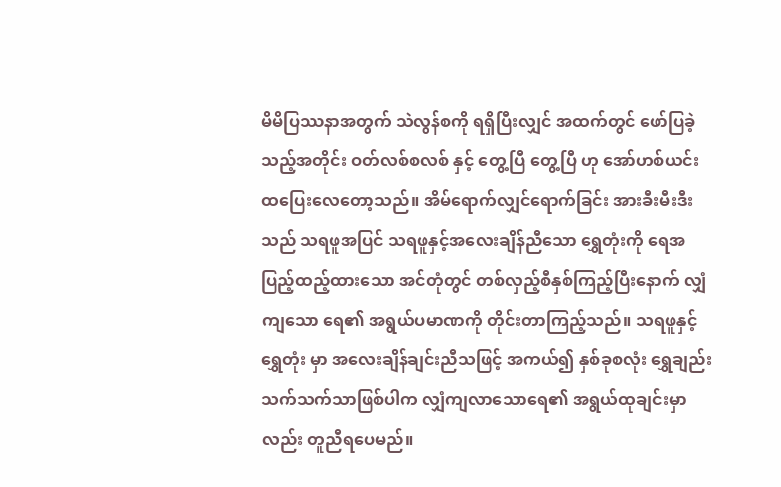မိမိပြဿနာအတွက် သဲလွန်စကို ရရှိပြီးလျှင် အထက်တွင် ဖော်ပြခဲ့သည့်အတိုင်း ဝတ်လစ်စလစ် နှင့် တွေ့ပြီ တွေ့ပြီ ဟု အော်ဟစ်ယင်း ထပြေးလေတော့သည်။ အိမ်ရောက်လျှင်ရောက်ခြင်း အားခီးမီးဒီးသည် သရဖူအပြင် သရဖူနှင့်အလေးချိန်ညီသော ရွှေတုံးကို ရေအပြည့်ထည့်ထားသော အင်တုံတွင် တစ်လှည့်စီနှစ်ကြည့်ပြီးနောက် လျှံကျသော ရေ၏ အရွယ်ပမာဏကို တိုင်းတာကြည့်သည်။ သရဖူနှင့်ရွှေတုံး မှာ အလေးချိန်ချင်းညီသဖြင့် အကယ်၍ နှစ်ခုစလုံး ရွှေချည်း သက်သက်သာဖြစ်ပါက လျှံကျလာသောရေ၏ အရွယ်ထုချင်းမှာလည်း တူညီရပေမည်။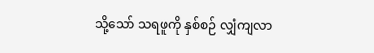သို့သော် သရဖူကို နှစ်စဉ် လျှံကျလာ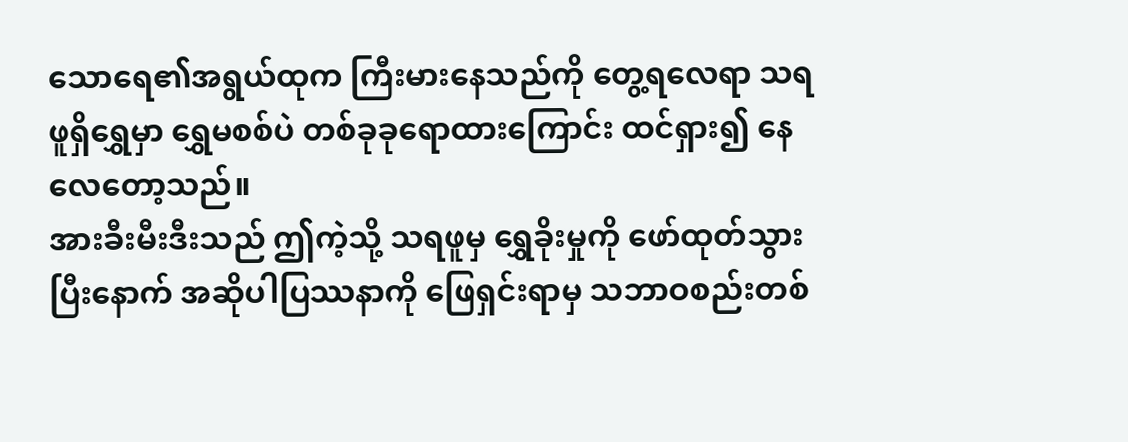သောရေ၏အရွယ်ထုက ကြီးမားနေသည်ကို တွေ့ရလေရာ သရဖူရှိရွှေမှာ ရွှေမစစ်ပဲ တစ်ခုခုရောထားကြောင်း ထင်ရှား၍ နေလေတော့သည်။
အားခီးမီးဒီးသည် ဤကဲ့သို့ သရဖူမှ ရွှေခိုးမှုကို ဖော်ထုတ်သွားပြီးနောက် အဆိုပါပြဿနာကို ဖြေရှင်းရာမှ သဘာဝစည်းတစ်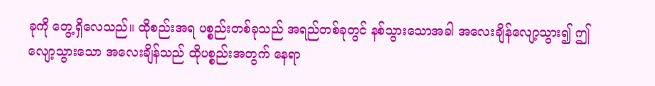ခုကို တွေ့ရှိလေသည်။ ထိုစည်းအရ ပစ္စည်းတစ်ခုသည် အရည်တစ်ခုတွင် နစ်သွားသောအခါ အလေးချိန်လျော့သွား၍ ဤလျော့သွားသော အလေးချိန်သည် ထိုပစ္စည်းအတွက် နေရာ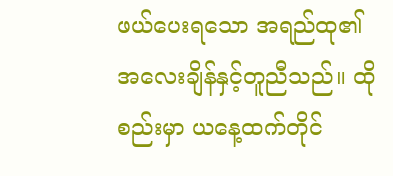ဖယ်ပေးရသော အရည်ထု၏ အလေးချိန်နှင့်တူညီသည်။ ထိုစည်းမှာ ယနေ့ထက်တိုင်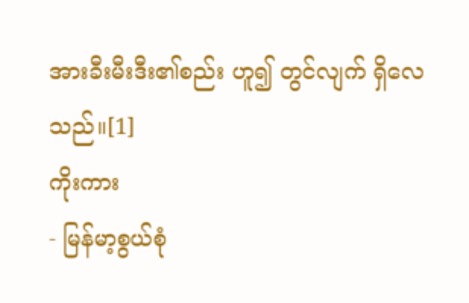အားခီးမီးဒီး၏စည်း ဟူ၍ တွင်လျက် ရှိလေသည်။[1]
ကိုးကား
- မြန်မာ့စွယ်စုံ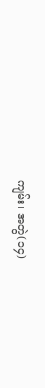ကျမ်း၊ အတွဲ(၁၄)